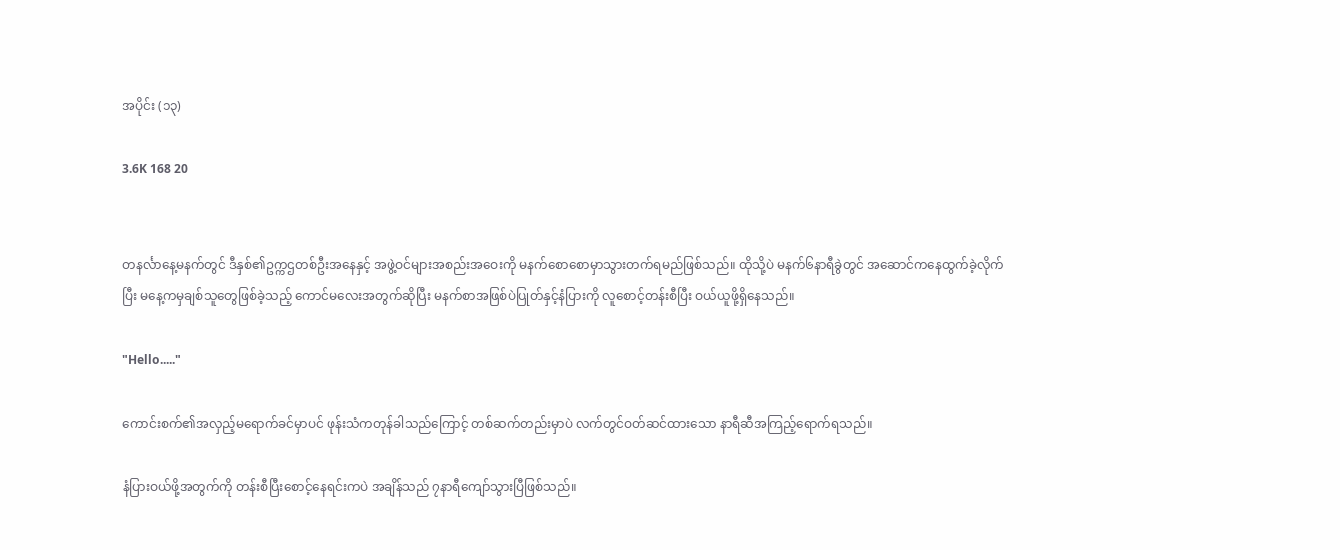အပိုင်း (၁၃)

3.6K 168 20


တနင်္လာနေ့မနက်တွင် ဒီနှစ်၏ဥက္ကဌတစ်ဦးအနေနှင့် အဖွဲ့ဝင်များအစည်းအဝေးကို မနက်စောစောမှာသွားတက်ရမည်ဖြစ်သည်။ ထိုသို့ပဲ မနက်၆နာရီခွဲတွင် အဆောင်ကနေထွက်ခဲ့လိုက်ပြီး မနေ့ကမှချစ်သူတွေဖြစ်ခဲ့သည့် ကောင်မလေးအတွက်ဆိုပြီး မနက်စာအဖြစ်ပဲပြုတ်နှင့်နံပြားကို လူစောင့်တန်းစီပြီး ဝယ်ယူဖို့ရှိနေသည်။

"Hello....."

ကောင်းစက်၏အလှည့်မရောက်ခင်မှာပင် ဖုန်းသံကတုန်ခါသည်ကြောင့် တစ်ဆက်တည်းမှာပဲ လက်တွင်ဝတ်ဆင်ထားသော နာရီဆီအကြည့်ရောက်ရသည်။

နံပြားဝယ်ဖို့အတွက်ကို တန်းစီပြီးစောင့်နေရင်းကပဲ အချိန်သည် ၇နာရီကျော်သွားပြီဖြစ်သည်။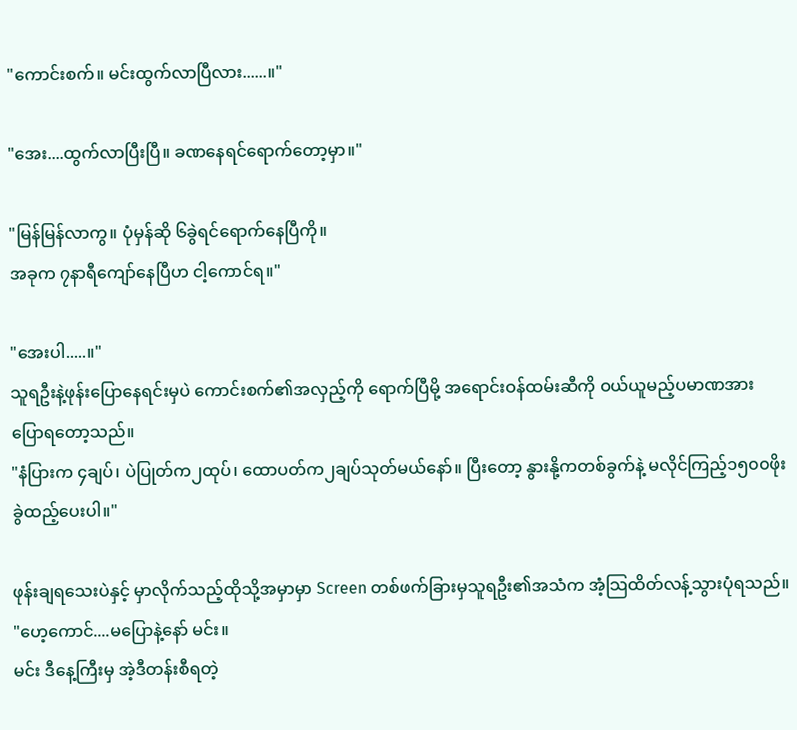"ကောင်းစက်။ မင်းထွက်လာပြီလား......။"

"အေး....ထွက်လာပြီးပြီ။ ခဏနေရင်ရောက်တော့မှာ။"

"မြန်မြန်လာကွ။ ပုံမှန်ဆို ၆ခွဲရင်ရောက်နေပြီကို။
အခုက ၇နာရီကျော်နေပြီဟ ငါ့ကောင်ရ။"

"အေးပါ.....။"
သူရဦးနဲ့ဖုန်းပြောနေရင်းမှပဲ ကောင်းစက်၏အလှည့်ကို ရောက်ပြီမို့ အရောင်းဝန်ထမ်းဆီကို ဝယ်ယူမည့်ပမာဏအား ပြောရတော့သည်။
"နံပြားက ၄ချပ်၊ ပဲပြုတ်က၂ထုပ်၊ ထောပတ်က၂ချပ်သုတ်မယ်နော်။ ပြီးတော့ နွားနို့ကတစ်ခွက်နဲ့ မလိုင်ကြည့်၁၅၀၀ဖိုး ခွဲထည့်ပေးပါ။"

ဖုန်းချရသေးပဲနှင့် မှာလိုက်သည့်ထိုသို့အမှာမှာ Screen တစ်ဖက်ခြားမှသူရဦး၏အသံက အံ့သြထိတ်လန့်သွားပုံရသည်။
"ဟေ့ကောင်....မပြောနဲ့နော် မင်း။
မင်း ဒီနေ့ကြီးမှ အဲ့ဒီတန်းစီရတဲ့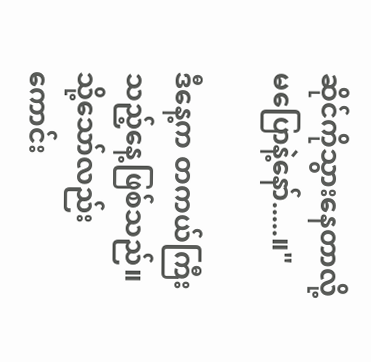ဆိုင်ကိုသွားနေတာလို့ မပြောနဲ့နော်.....။"

ဒီနေ့က တကယ်ကြီးသည့်နေ့ဖြစ်သည်။ သို့သော်လည်း ကောင်း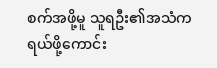စက်အဖို့မူ သူရဦး၏အသံက ရယ်ဖို့ကောင်း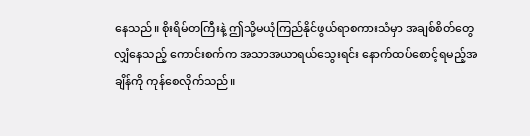နေသည်။ စိုးရိမ်တကြီးနဲ့ ဤသို့မယုံကြည်နိုင်ဖွယ်ရာစကားသံမှာ အချစ်စိတ်တွေလျှံနေသည့် ကောင်းစက်က အသာအယာရယ်သွေးရင်း နောက်ထပ်စောင့်ရမည့်အချိန်ကို ကုန်စေလိုက်သည်။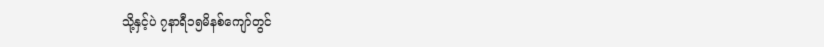သို့နှင့်ပဲ ၇နာရီ၁၅မိနစ်ကျော်တွင်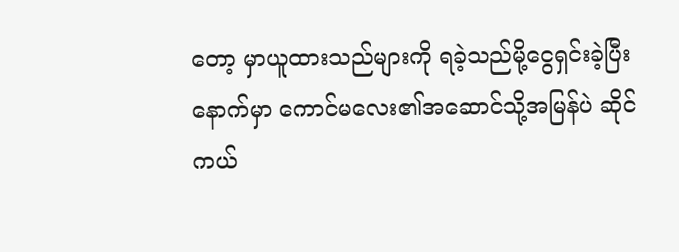တော့ မှာယူထားသည်များကို ရခဲ့သည်မို့ငွေရှင်းခဲ့ပြီးနောက်မှာ ကောင်မလေး၏အဆောင်သို့အမြန်ပဲ ဆိုင်ကယ်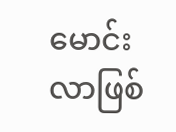မောင်းလာဖြစ်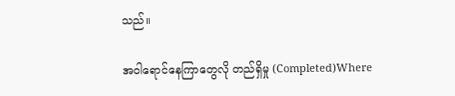သည်။

အဝါရောင်နေကြာတွေလို တည်ရှိမှု (Completed)Where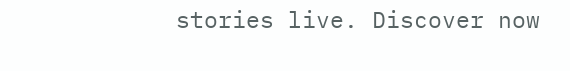stories live. Discover now